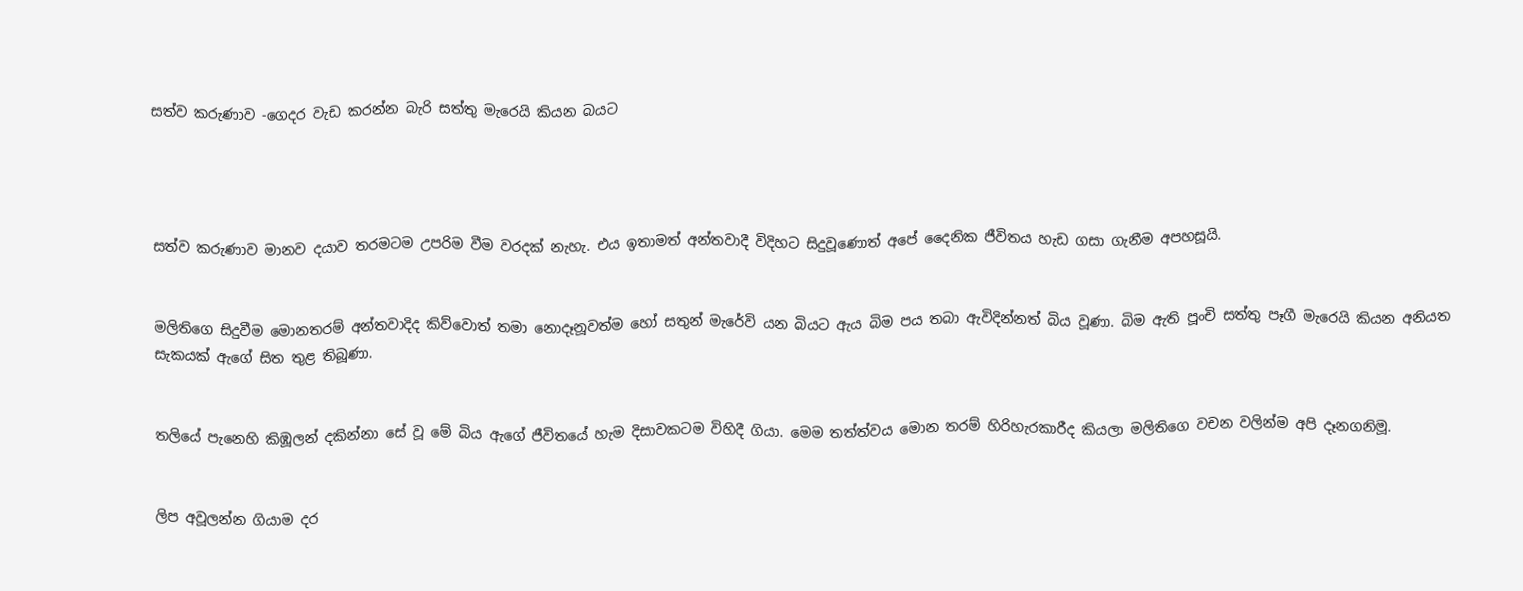සත්ව කරුණාව -ගෙදර වැඩ කරන්න බැරි සත්තු මැරෙයි කියන බයට




සත්ව කරුණාව මානව දයාව තරමටම උපරිම වීම වරදක් නැහැ. එය ඉතාමත් අන්තවාදී විදිහට සිදුවූණොත් අපේ දෛනික ජීවිතය හැඩ ගසා ගැනීම අපහසූයි.


මලිතිගෙ සිදුවීම මොනතරම් අන්තවාදිද කිව්වොත් තමා නොදෑනූවත්ම හෝ සතුන් මැරේවි යන බියට ඇය බිම පය තබා ඇවිදින්නත් බිය වූණා. බිම ඇති පූංචි සත්තු පෑගී මැරෙයි කියන අනියත සැකයක් ඇගේ සිත තුළ තිබූණා.


තලියේ පැනෙහි කිඹූලන් දකින්නා සේ වූ මේ බිය ඇගේ ජීවිතයේ හැම දිසාවකටම විහිදී ගියා. මෙම තත්ත්වය මොන තරම් හිරිහැරකාරීද කියලා මලිතිගෙ වචන වලින්ම අපි දෑනගනිමූ.


ලිප අවූලන්න ගියාම දර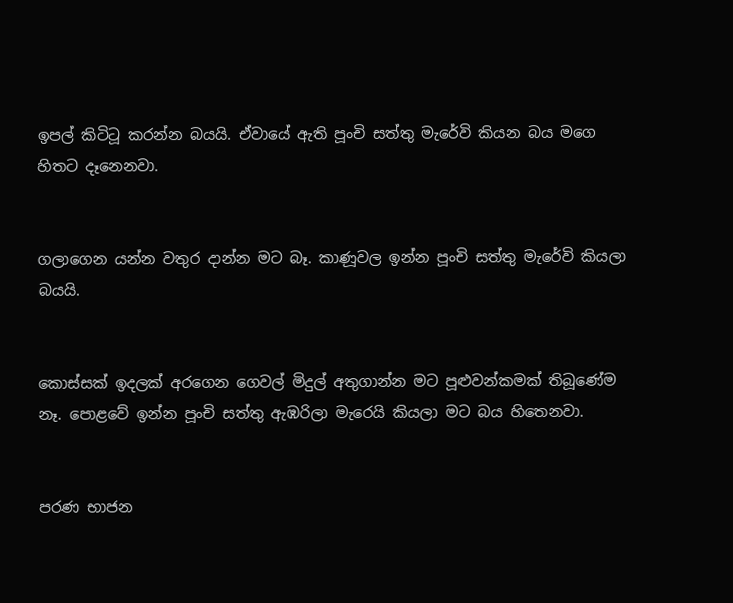ඉපල් කිටිටූ කරන්න බයයි. ඒවායේ ඇති පූංචි සත්තු මැරේවි කියන බය මගෙ හිතට දෑනෙනවා.


ගලාගෙන යන්න වතුර දාන්න මට බෑ. කාණූවල ඉන්න පූංචි සත්තු මැරේවි කියලා බයයි.


කොස්සක් ඉදලක් අරගෙන ගෙවල් මිදුල් අතුගාන්න මට පූළුවන්කමක් තිබූණේම නෑ. පොළවේ ඉන්න පූංචි සත්තු ඇඹරිලා මැරෙයි කියලා මට බය හිතෙනවා.


පරණ භාජන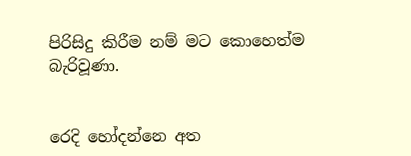පිරිසිදු කිරීම නම් මට කොහෙත්ම බැරිවූණා.


රෙදි හෝදන්නෙ අත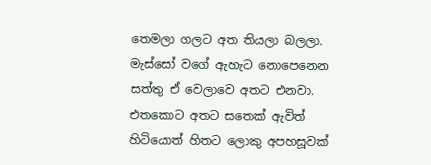තෙමලා ගලට අත තියලා බලලා. මැස්සෝ වගේ ඇහැට නොපෙනෙන සත්තු ඒ වෙලාවෙ අතට එනවා. එතකොට අතට සතෙක් ඇවිත් හිටියොත් හිතට ලොකු අපහසූවක්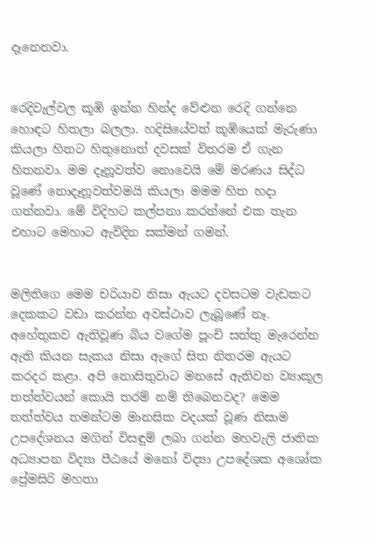දෑනෙනවා.


රෙදිවැල්වල කූඹි ඉන්න හින්ද වේළුන රෙදි ගන්නෙ හොඳට හිතලා බලලා. හදිසියේවත් කූඹියෙක් මැරුණා කියලා හිතට හිතුනොත් දවසක් විතරම ඒ ගැන හිතනවා. මම දෑනූවත්ව නොවෙයි මේ මරණය සිද්ධ වූණේ නොදෑනූවත්වමයි කියලා මමම හිත හදා ගන්නවා. මේ විදිහට කල්පනා කරන්නේ එක තැන එහාට මෙහාට ඇවිදින සක්මන් ගමන්.


මලිතිගෙ මෙම චරියාව නිසා ඇයට දවසටම වැඩකට දෙකකට වඩා කරන්න අවස්ථාව ලැබූණේ නෑ. අහේතුකව ඇතිවූණ බිය වගේම පූංචි සත්තු මැරෙන්න ඇති කියන සැකය නිසා ඇගේ සිත නිතරම ඇයට කරදර කළා. අපි නොසිතුවාට මනසේ ඇතිවන ව්‍යාකූල තත්ත්වයන් කොයි තරම් නම් තිබෙනවද? මෙම තත්ත්වය තමන්ටම මානසික වදයක් වූණ නිසාම උපදේශනය මගින් විසඳුම් ලබා ගන්න මහවැලි ජාතික අධ්‍යාපන විද්‍යා පීඨයේ මනෝ විද්‍යා උපදේශක අශෝක ප්‍රේමසිරි මහතා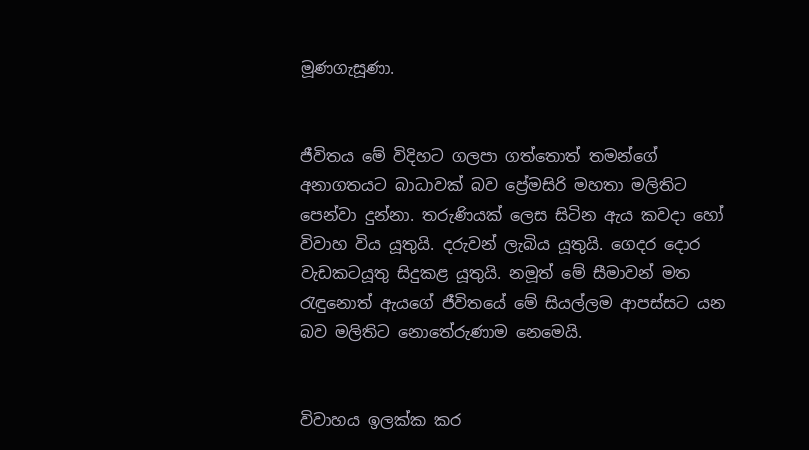මූණගැසූණා.


ජීවිතය මේ විදිහට ගලපා ගත්තොත් තමන්ගේ අනාගතයට බාධාවක් බව ප්‍රේමසිරි මහතා මලිතිට පෙන්වා දුන්නා. තරුණියක් ලෙස සිටින ඇය කවදා හෝ විවාහ විය යූතුයි. දරුවන් ලැබිය යූතුයි. ගෙදර දොර වැඩකටයූතු සිදුකළ යූතුයි. නමූත් මේ සීමාවන් මත රැඳුනොත් ඇයගේ ජීවිතයේ මේ සියල්ලම ආපස්සට යන බව මලිතිට නොතේරුණාම නෙමෙයි.


විවාහය ඉලක්ක කර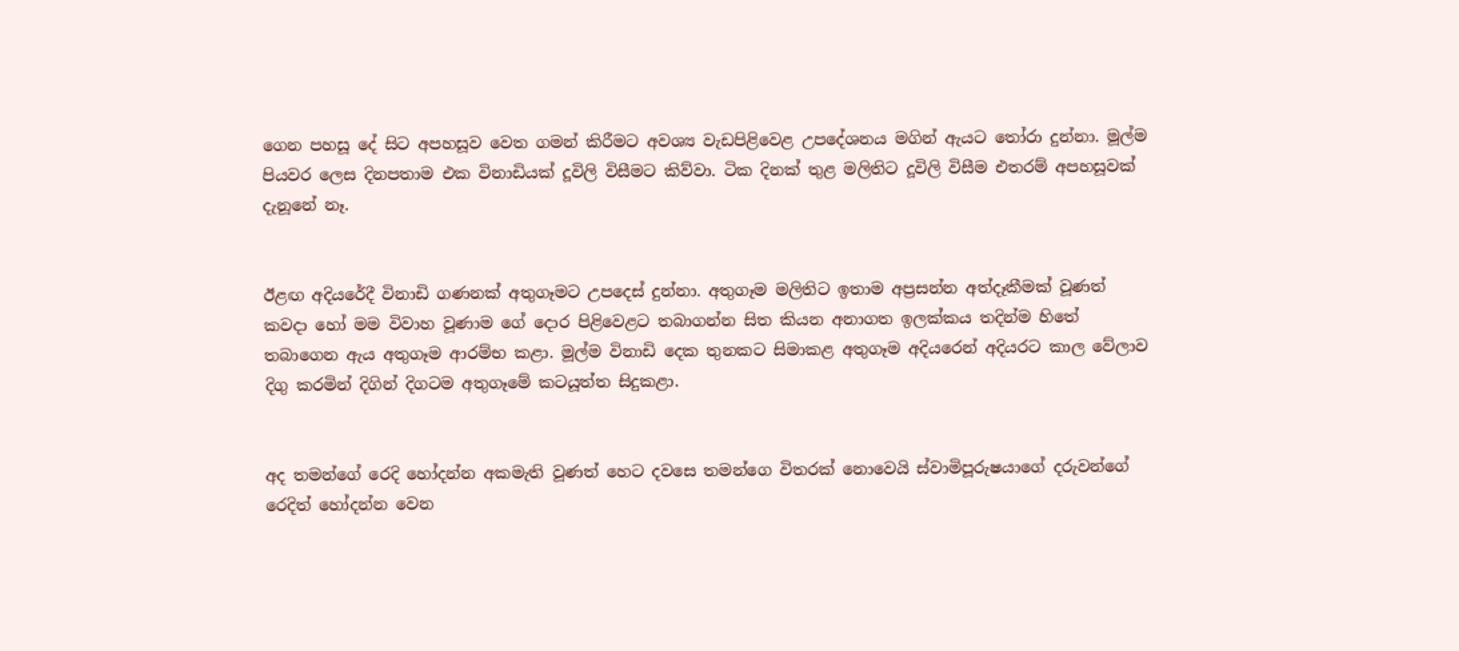ගෙන පහසූ දේ සිට අපහසූව වෙත ගමන් කිරීමට අවශ්‍ය වැඩපිළිවෙළ උපදේශනය මගින් ඇයට තෝරා දුන්නා. මූල්ම පියවර ලෙස දිනපතාම එක විනාඩියක් දූවිලි විසීමට කිව්වා. ටික දිනක් තුළ මලිතිට දූවිලි විසීම එතරම් අපහසූවක් දැනූනේ නෑ.


ඊළඟ අදියරේදී විනාඩි ගණනක් අතුගෑමට උපදෙස් දුන්නා. අතුගෑම මලිතිට ඉතාම අප්‍රසන්න අත්දෑකීමක් වූණත් කවදා හෝ මම විවාහ වූණාම ගේ දොර පිළිවෙළට තබාගන්න සිත කියන අනාගත ඉලක්කය තදින්ම හිතේ තබාගෙන ඇය අතුගෑම ආරම්භ කළා. මූල්ම විනාඩි දෙක තුනකට සිමාකළ අතුගෑම අදියරෙන් අදියරට කාල වේලාව දිගු කරමින් දිගින් දිගටම අතුගෑමේ කටයූත්ත සිදුකළා.


අද තමන්ගේ රෙදි හෝදන්න අකමැති වූණත් හෙට දවසෙ තමන්ගෙ විතරක් නොවෙයි ස්වාමිපූරුෂයාගේ දරුවන්ගේ රෙදිත් හෝදන්න වෙන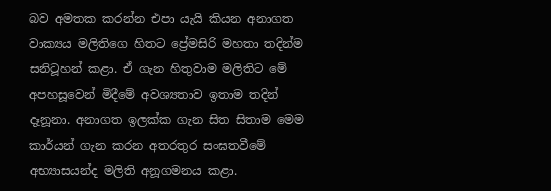බව අමතක කරන්න එපා යැයි කියන අනාගත වාක්‍යය මලිතිගෙ හිතට ප්‍රේමසිරි මහතා තදින්ම සනිටූහන් කළා. ඒ ගැන හිතුවාම මලිතිට මේ අපහසූවෙන් මිදීමේ අවශ්‍යතාව ඉතාම තදින් දෑනූනා. අනාගත ඉලක්ක ගැන සිත සිතාම මෙම කාර්යන් ගැන කරන අතරතුර සංඝතවීමේ අභ්‍යාසයන්ද මලිති අනූගමනය කළා.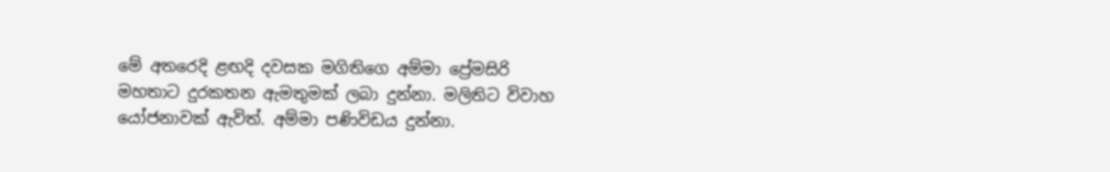මේ අතරෙදි ළඟදි දවසක මගිතිගෙ අම්මා ප්‍රේමසිරි මහතාට දුරකතන ඇමතුමක් ලබා දුන්නා. මලිතිට විවාහ යෝජනාවක් ඇවිත්. අම්මා පණිවිඩය දුන්නා.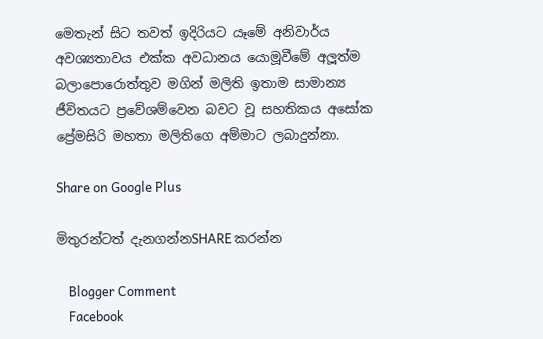මෙතැන් සිට තවත් ඉදිරියට යෑමේ අනිවාර්ය අවශ්‍යතාවය එක්ක අවධානය යොමූවීමේ අලූත්ම බලාපොරොත්තුව මගින් මලිති ඉතාම සාමාන්‍ය ජීවිතයට ප්‍රවේශම්වෙන බවට වූ සහතිකය අසෝක ප්‍රේමසිරි මහතා මලිතිගෙ අම්මාට ලබාදුන්නා.

Share on Google Plus

මිතුරන්ටත් දැනගන්නSHARE කරන්න

    Blogger Comment
    Facebook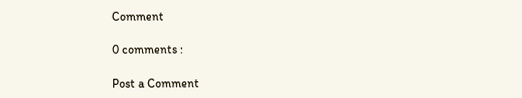Comment

0 comments :

Post a Comment